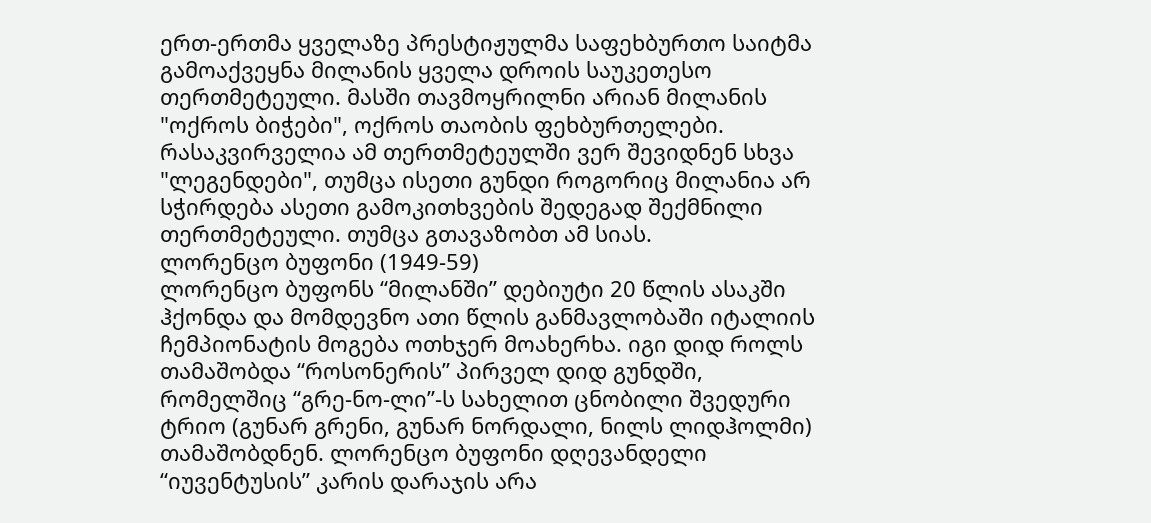ერთ-ერთმა ყველაზე პრესტიჟულმა საფეხბურთო საიტმა გამოაქვეყნა მილანის ყველა დროის საუკეთესო თერთმეტეული. მასში თავმოყრილნი არიან მილანის "ოქროს ბიჭები", ოქროს თაობის ფეხბურთელები. რასაკვირველია ამ თერთმეტეულში ვერ შევიდნენ სხვა "ლეგენდები", თუმცა ისეთი გუნდი როგორიც მილანია არ სჭირდება ასეთი გამოკითხვების შედეგად შექმნილი თერთმეტეული. თუმცა გთავაზობთ ამ სიას.
ლორენცო ბუფონი (1949-59)
ლორენცო ბუფონს “მილანში” დებიუტი 20 წლის ასაკში ჰქონდა და მომდევნო ათი წლის განმავლობაში იტალიის ჩემპიონატის მოგება ოთხჯერ მოახერხა. იგი დიდ როლს თამაშობდა “როსონერის” პირველ დიდ გუნდში, რომელშიც “გრე-ნო-ლი”-ს სახელით ცნობილი შვედური ტრიო (გუნარ გრენი, გუნარ ნორდალი, ნილს ლიდჰოლმი) თამაშობდნენ. ლორენცო ბუფონი დღევანდელი “იუვენტუსის” კარის დარაჯის არა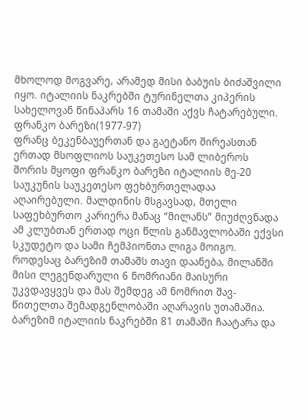მხოლოდ მოგვარე, არამედ მისი ბაბუის ბიძაშვილი იყო. იტალიის ნაკრებში ტურინელთა კიპერის სახელოვან წინაპარს 16 თამაში აქვს ჩატარებული.
ფრანკო ბარეზი(1977-97)
ფრანც ბეკენბაუერთან და გაეტანო შირეასთან ერთად მსოფლიოს საუკეთესო სამ ლიბეროს შორის მყოფი ფრანკო ბარეზი იტალიის მე-20 საუკუნის საუკეთესო ფეხბურთელადაა აღაირებული. მალდინის მსგავსად, მთელი საფეხბურთო კარიერა მანაც “მილანს” მიუძღვნადა ამ კლუბთან ერთად ოცი წლის განმავლობაში ექვსი სკუდეტო და სამი ჩემპიონთა ლიგა მოიგო. როდესაც ბარეზიმ თამაშს თავი დაანება, მილანში მისი ლეგენდარული 6 ნომრიანი მაისური უკვდავყვეს და მას შემდეგ ამ ნომრით შავ-წითელთა შემადგენლობაში აღარავის უთამაშია. ბარეზიმ იტალიის ნაკრებში 81 თამაში ჩაატარა და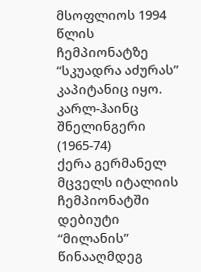მსოფლიოს 1994 წლის ჩემპიონატზე “სკუადრა აძურას” კაპიტანიც იყო.
კარლ-ჰაინც შნელინგერი (1965-74)
ქერა გერმანელ მცველს იტალიის ჩემპიონატში დებიუტი “მილანის” წინააღმდეგ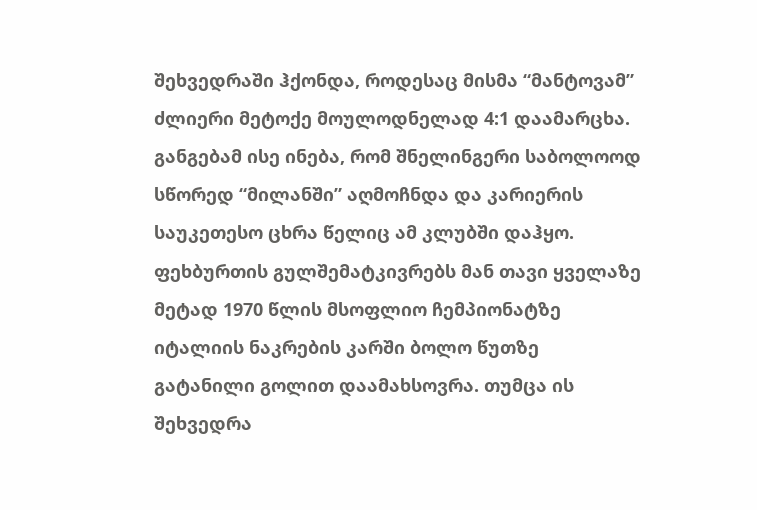შეხვედრაში ჰქონდა, როდესაც მისმა “მანტოვამ” ძლიერი მეტოქე მოულოდნელად 4:1 დაამარცხა. განგებამ ისე ინება, რომ შნელინგერი საბოლოოდ სწორედ “მილანში” აღმოჩნდა და კარიერის საუკეთესო ცხრა წელიც ამ კლუბში დაჰყო. ფეხბურთის გულშემატკივრებს მან თავი ყველაზე მეტად 1970 წლის მსოფლიო ჩემპიონატზე იტალიის ნაკრების კარში ბოლო წუთზე გატანილი გოლით დაამახსოვრა. თუმცა ის შეხვედრა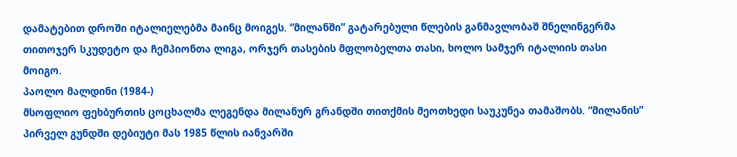დამატებით დროში იტალიელებმა მაინც მოიგეს. “მილანში” გატარებული წლების განმავლობაშ შნელინგერმა თითოჯერ სკუდეტო და ჩემპიონთა ლიგა, ორჯერ თასების მფლობელთა თასი, ხოლო სამჯერ იტალიის თასი მოიგო.
პაოლო მალდინი (1984-)
მსოფლიო ფეხბურთის ცოცხალმა ლეგენდა მილანურ გრანდში თითქმის მეოთხედი საუკუნეა თამაშობს. “მილანის” პირველ გუნდში დებიუტი მას 1985 წლის იანვარში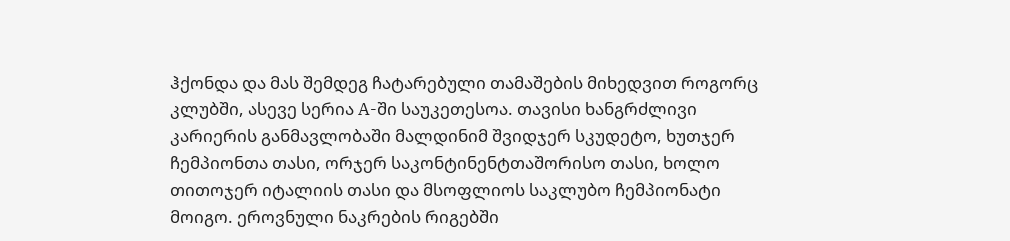ჰქონდა და მას შემდეგ ჩატარებული თამაშების მიხედვით როგორც კლუბში, ასევე სერია A-ში საუკეთესოა. თავისი ხანგრძლივი კარიერის განმავლობაში მალდინიმ შვიდჯერ სკუდეტო, ხუთჯერ ჩემპიონთა თასი, ორჯერ საკონტინენტთაშორისო თასი, ხოლო თითოჯერ იტალიის თასი და მსოფლიოს საკლუბო ჩემპიონატი მოიგო. ეროვნული ნაკრების რიგებში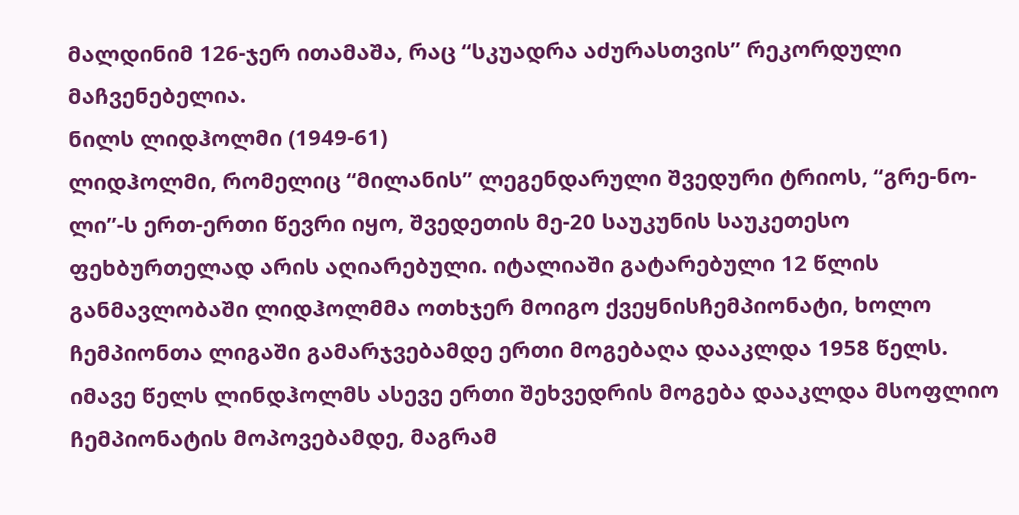მალდინიმ 126-ჯერ ითამაშა, რაც “სკუადრა აძურასთვის” რეკორდული მაჩვენებელია.
ნილს ლიდჰოლმი (1949-61)
ლიდჰოლმი, რომელიც “მილანის” ლეგენდარული შვედური ტრიოს, “გრე-ნო-ლი”-ს ერთ-ერთი წევრი იყო, შვედეთის მე-20 საუკუნის საუკეთესო ფეხბურთელად არის აღიარებული. იტალიაში გატარებული 12 წლის განმავლობაში ლიდჰოლმმა ოთხჯერ მოიგო ქვეყნისჩემპიონატი, ხოლო ჩემპიონთა ლიგაში გამარჯვებამდე ერთი მოგებაღა დააკლდა 1958 წელს. იმავე წელს ლინდჰოლმს ასევე ერთი შეხვედრის მოგება დააკლდა მსოფლიო ჩემპიონატის მოპოვებამდე, მაგრამ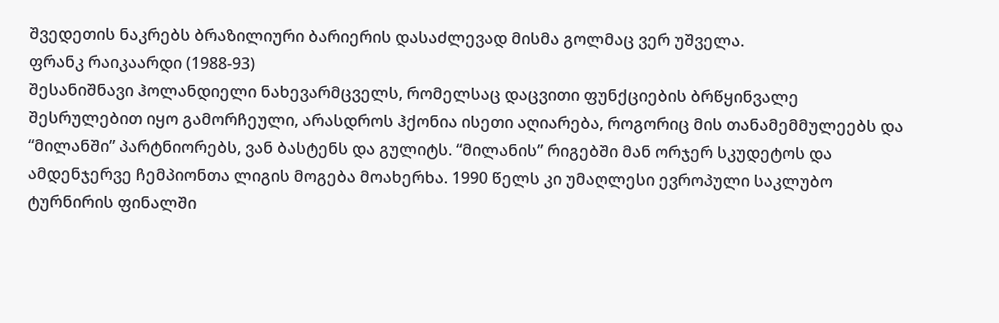შვედეთის ნაკრებს ბრაზილიური ბარიერის დასაძლევად მისმა გოლმაც ვერ უშველა.
ფრანკ რაიკაარდი (1988-93)
შესანიშნავი ჰოლანდიელი ნახევარმცველს, რომელსაც დაცვითი ფუნქციების ბრწყინვალე შესრულებით იყო გამორჩეული, არასდროს ჰქონია ისეთი აღიარება, როგორიც მის თანამემმულეებს და “მილანში” პარტნიორებს, ვან ბასტენს და გულიტს. “მილანის” რიგებში მან ორჯერ სკუდეტოს და ამდენჯერვე ჩემპიონთა ლიგის მოგება მოახერხა. 1990 წელს კი უმაღლესი ევროპული საკლუბო ტურნირის ფინალში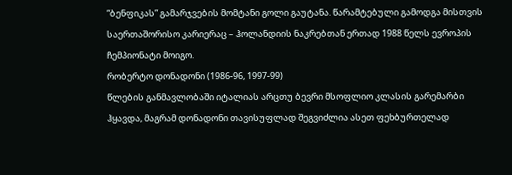“ბენფიკას” გამარჯვების მომტანი გოლი გაუტანა. წარამტებული გამოდგა მისთვის საერთაშორისო კარიერაც – ჰოლანდიის ნაკრებთან ერთად 1988 წელს ევროპის ჩემპიონატი მოიგო.
რობერტო დონადონი (1986-96, 1997-99)
წლების განმავლობაში იტალიას არცთუ ბევრი მსოფლიო კლასის გარემარბი ჰყავდა, მაგრამ დონადონი თავისუფლად შეგვიძლია ასეთ ფეხბურთელად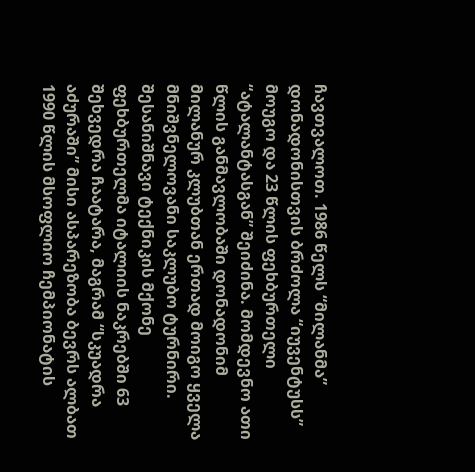ჩავთვალოთ. 1986 წელს “მილანმა” დონადონისთვის ბრძოლა “იუვენტუსს” მოუგო და 23 წლის ფეხბურთელი “ატალანტასგან” შეიძინა. მომდევნო ათი წლის განმავლობაში დონადონიმ მილანურ კლუბთან ერთად მოიგო ყველა მნიშვნელოვანი საკლუბო ტურნირი. შესანიშნავი ტექნიკის მქონე ფეხბურთელმა იტალიის ნაკრებში 63 შეხვედრა ჩაატარა, მაგრამ “სკუადრა აძურაში” მისი ასპარეზობა ბევრს ალბათ 1990 წლის მსოფლიო ჩემპიონატის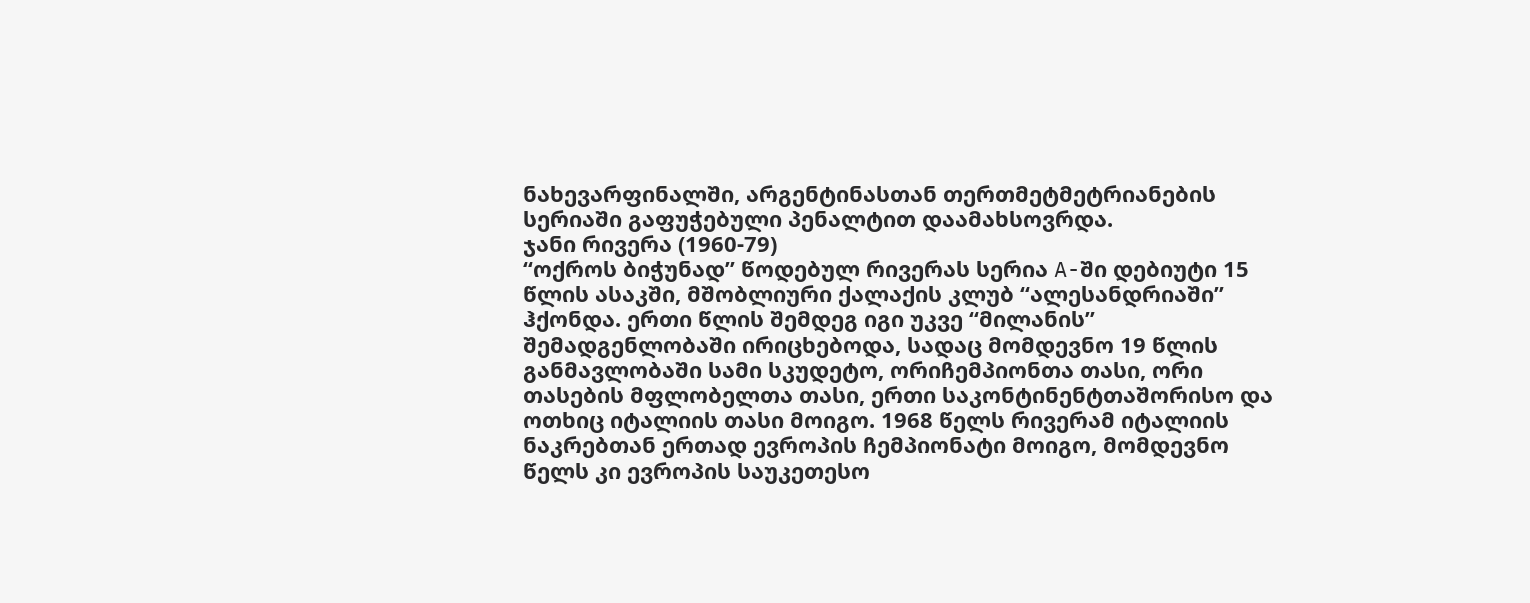ნახევარფინალში, არგენტინასთან თერთმეტმეტრიანების სერიაში გაფუჭებული პენალტით დაამახსოვრდა.
ჯანი რივერა (1960-79)
“ოქროს ბიჭუნად” წოდებულ რივერას სერია A-ში დებიუტი 15 წლის ასაკში, მშობლიური ქალაქის კლუბ “ალესანდრიაში” ჰქონდა. ერთი წლის შემდეგ იგი უკვე “მილანის” შემადგენლობაში ირიცხებოდა, სადაც მომდევნო 19 წლის განმავლობაში სამი სკუდეტო, ორიჩემპიონთა თასი, ორი თასების მფლობელთა თასი, ერთი საკონტინენტთაშორისო და ოთხიც იტალიის თასი მოიგო. 1968 წელს რივერამ იტალიის ნაკრებთან ერთად ევროპის ჩემპიონატი მოიგო, მომდევნო წელს კი ევროპის საუკეთესო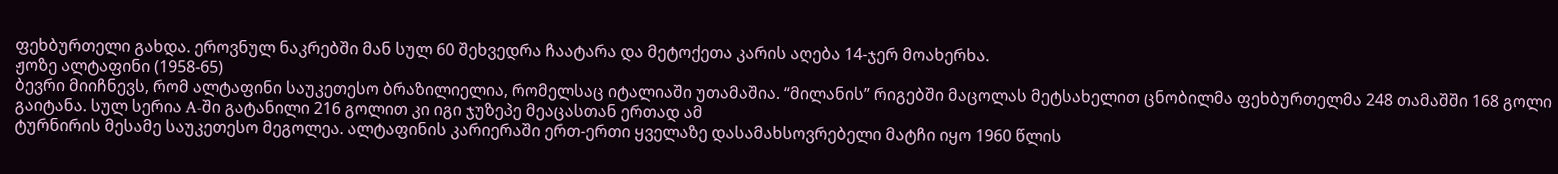ფეხბურთელი გახდა. ეროვნულ ნაკრებში მან სულ 60 შეხვედრა ჩაატარა და მეტოქეთა კარის აღება 14-ჯერ მოახერხა.
ჟოზე ალტაფინი (1958-65)
ბევრი მიიჩნევს, რომ ალტაფინი საუკეთესო ბრაზილიელია, რომელსაც იტალიაში უთამაშია. “მილანის” რიგებში მაცოლას მეტსახელით ცნობილმა ფეხბურთელმა 248 თამაშში 168 გოლი გაიტანა. სულ სერია A-ში გატანილი 216 გოლით კი იგი ჯუზეპე მეაცასთან ერთად ამ
ტურნირის მესამე საუკეთესო მეგოლეა. ალტაფინის კარიერაში ერთ-ერთი ყველაზე დასამახსოვრებელი მატჩი იყო 1960 წლის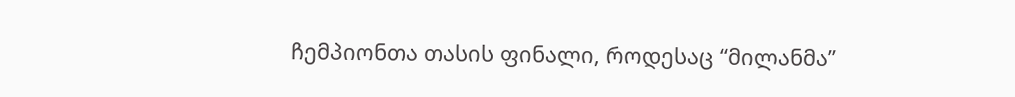ჩემპიონთა თასის ფინალი, როდესაც “მილანმა”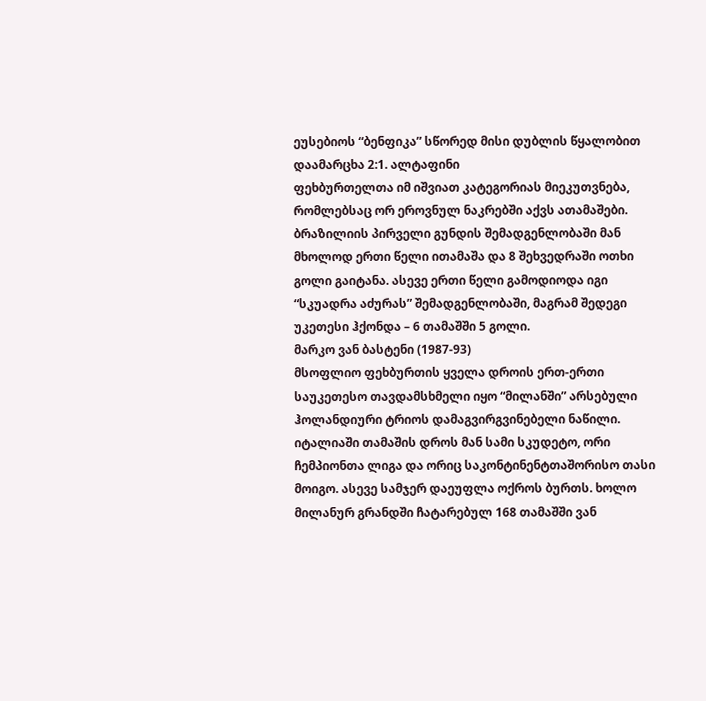ეუსებიოს “ბენფიკა” სწორედ მისი დუბლის წყალობით დაამარცხა 2:1. ალტაფინი
ფეხბურთელთა იმ იშვიათ კატეგორიას მიეკუთვნება, რომლებსაც ორ ეროვნულ ნაკრებში აქვს ათამაშები. ბრაზილიის პირველი გუნდის შემადგენლობაში მან მხოლოდ ერთი წელი ითამაშა და 8 შეხვედრაში ოთხი გოლი გაიტანა. ასევე ერთი წელი გამოდიოდა იგი “სკუადრა აძურას” შემადგენლობაში, მაგრამ შედეგი უკეთესი ჰქონდა – 6 თამაშში 5 გოლი.
მარკო ვან ბასტენი (1987-93)
მსოფლიო ფეხბურთის ყველა დროის ერთ-ერთი საუკეთესო თავდამსხმელი იყო “მილანში” არსებული ჰოლანდიური ტრიოს დამაგვირგვინებელი ნაწილი. იტალიაში თამაშის დროს მან სამი სკუდეტო, ორი ჩემპიონთა ლიგა და ორიც საკონტინენტთაშორისო თასი მოიგო. ასევე სამჯერ დაეუფლა ოქროს ბურთს. ხოლო მილანურ გრანდში ჩატარებულ 168 თამაშში ვან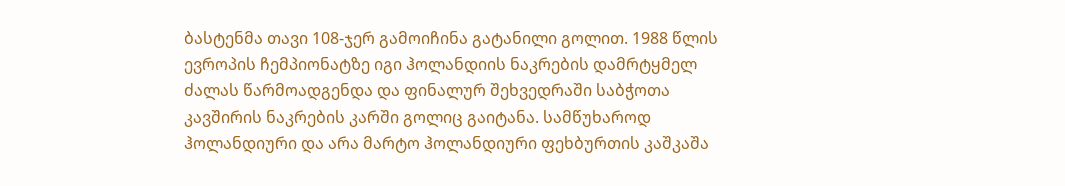ბასტენმა თავი 108-ჯერ გამოიჩინა გატანილი გოლით. 1988 წლის ევროპის ჩემპიონატზე იგი ჰოლანდიის ნაკრების დამრტყმელ ძალას წარმოადგენდა და ფინალურ შეხვედრაში საბჭოთა კავშირის ნაკრების კარში გოლიც გაიტანა. სამწუხაროდ ჰოლანდიური და არა მარტო ჰოლანდიური ფეხბურთის კაშკაშა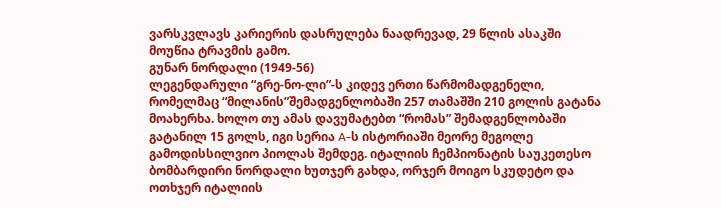ვარსკვლავს კარიერის დასრულება ნაადრევად, 29 წლის ასაკში მოუწია ტრავმის გამო.
გუნარ ნორდალი (1949-56)
ლეგენდარული “გრე-ნო-ლი”-ს კიდევ ერთი წარმომადგენელი, რომელმაც “მილანის”შემადგენლობაში 257 თამაშში 210 გოლის გატანა მოახერხა. ხოლო თუ ამას დავუმატებთ “რომას” შემადგენლობაში გატანილ 15 გოლს, იგი სერია A-ს ისტორიაში მეორე მეგოლე გამოდისსილვიო პიოლას შემდეგ. იტალიის ჩემპიონატის საუკეთესო ბომბარდირი ნორდალი ხუთჯერ გახდა, ორჯერ მოიგო სკუდეტო და ოთხჯერ იტალიის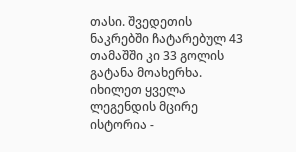თასი. შვედეთის ნაკრებში ჩატარებულ 43 თამაშში კი 33 გოლის გატანა მოახერხა.
იხილეთ ყველა ლეგენდის მცირე ისტორია -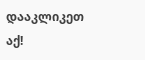დააკლიკეთ აქ!